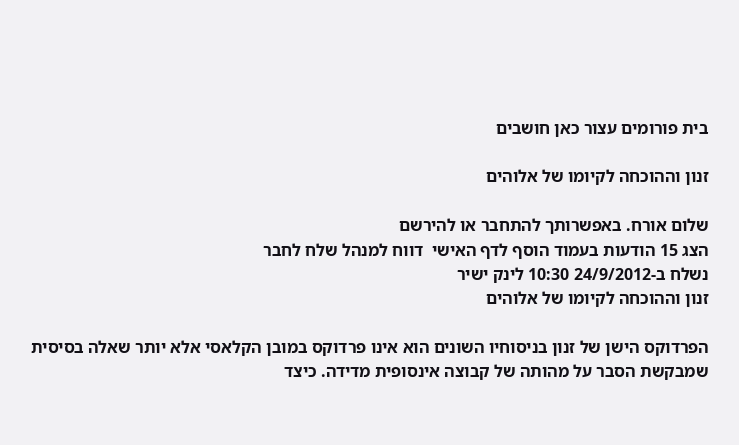בית פורומים עצור כאן חושבים

זנון וההוכחה לקיומו של אלוהים

שלום אורח. באפשרותך להתחבר או להירשם
הצג 15 הודעות בעמוד הוסף לדף האישי  דווח למנהל שלח לחבר
נשלח ב-24/9/2012 10:30 לינק ישיר
זנון וההוכחה לקיומו של אלוהים

הפרדוקס הישן של זנון בניסוחיו השונים הוא אינו פרדוקס במובן הקלאסי אלא יותר שאלה בסיסית שמבקשת הסבר על מהותה של קבוצה אינסופית מדידה. כיצד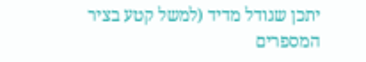יתכן שגודל מדיד (למשל קטע בציר המספרים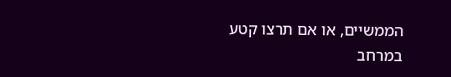הממשיים, או אם תרצו קטע במרחב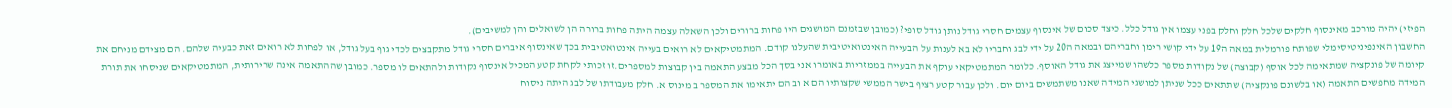הפיזי) יהיה מורכב מאינסוף חלקים שלכל חלק וחלק בפני עצמו אין גודל כלל. כיצד סכום של אינסוף עצמים חסרי גודל נותן גודל סופי? (כמובן שבזמנם המושגים היו פחות ברורים ולכן השאלה עצמה היתה פחות ברורה הן לשואלים והן למשיבים).
החשבון האינפיניטיסימלי שפותח פורמלית במאה ה19 על ידי קושי רימן וחבריהם ובמאה ה20 על ידי לבג וחבריו לא בא לענות על הבעייה האינטואיטיבית שהעלנו קודם. המתמטיקאים לא רואים בעייה אינטואטיבית בכך שאינסוף איברים חסרי גודל מתקבצים לכדי גוף בעל גודל, או לפחות לא רואים זאת כבעיה שלהם. הם מצידם מניחם את קיומה של פונקציה שמתאימה לכל אוסף (קבוצה) של נקודות מספר כלשהו שמייצג את גודל האוסף. כלומר המתמטיקאי עוקף את הבעייה בממזריות באומרו אני בסך הכל מבצע התאמה בין קבוצות למספרים.זו זכותי לקחת קטע המכיל אינסוף נקודות ולהתאים לו מספר. כמובן שההתאמה אינה שרירותית, המתמטיקאים שניסחו את תורת המידה מחפשים התאמה (או בלשונם פונקציה) שתתאים ככל שניתן למושגי המידה שאנו משתמשים ביום יום. ולכן עבור קטע רציף בישר הממשי שקצותיו הם א וב הם יתאימו את המספר ב מינוס א. חלק מעבודתו של לבג היתה ניסוח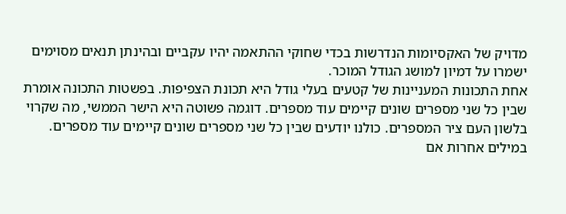מדויק של האקסיומות הנדרשות בכדי שחוקי ההתאמה יהיו עקביים ובהינתן תנאים מסוימים ישמרו על דמיון למושג הגודל המוכר.
אחת התכונות המעניינות של קטעים בעלי גודל היא תכונת הצפיפות. בפשטות התכונה אומרת שבין כל שני מספרים שונים קיימים עוד מספרים. דוגמה פשוטה היא הישר הממשי, מה שקרוי בלשון העם ציר המספרים. כולנו יודעים שבין כל שני מספרים שונים קיימים עוד מספרים. במילים אחרות אם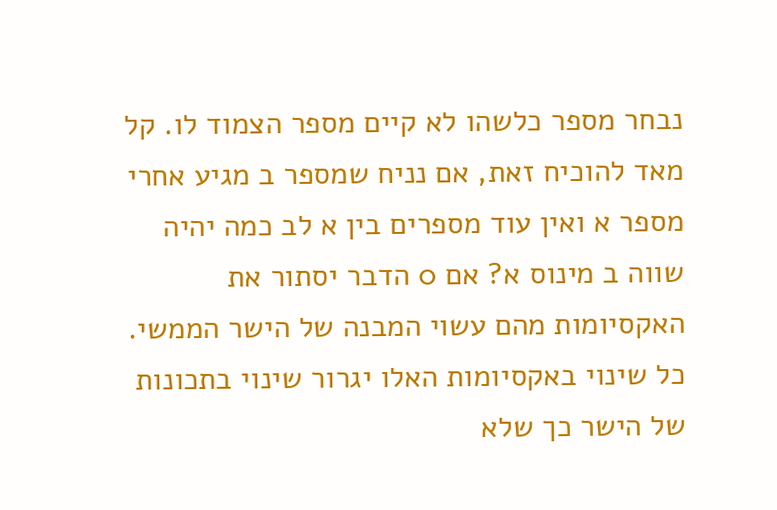נבחר מספר כלשהו לא קיים מספר הצמוד לו. קל מאד להוכיח זאת, אם נניח שמספר ב מגיע אחרי מספר א ואין עוד מספרים בין א לב כמה יהיה שווה ב מינוס א? אם 0 הדבר יסתור את האקסיומות מהם עשוי המבנה של הישר הממשי. כל שינוי באקסיומות האלו יגרור שינוי בתכונות של הישר כך שלא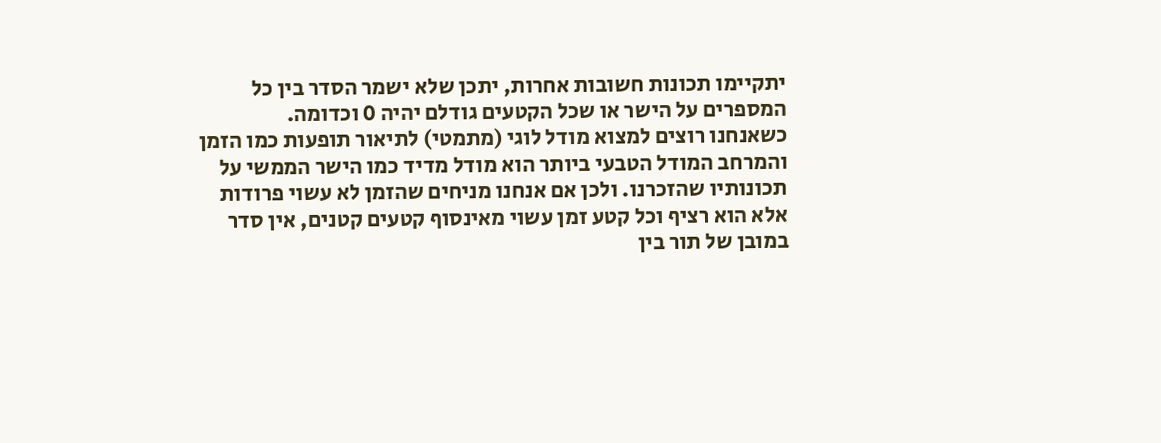יתקיימו תכונות חשובות אחרות, יתכן שלא ישמר הסדר בין כל המספרים על הישר או שכל הקטעים גודלם יהיה 0 וכדומה.
כשאנחנו רוצים למצוא מודל לוגי (מתמטי) לתיאור תופעות כמו הזמן והמרחב המודל הטבעי ביותר הוא מודל מדיד כמו הישר הממשי על תכונותיו שהזכרנו. ולכן אם אנחנו מניחים שהזמן לא עשוי פרודות אלא הוא רציף וכל קטע זמן עשוי מאינסוף קטעים קטנים, אין סדר במובן של תור בין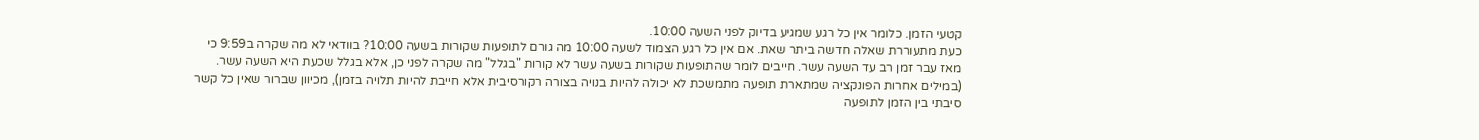קטעי הזמן. כלומר אין כל רגע שמגיע בדיוק לפני השעה 10:00.
כעת מתעוררת שאלה חדשה ביתר שאת. אם אין כל רגע הצמוד לשעה 10:00 מה גורם לתופעות שקורות בשעה 10:00? בוודאי לא מה שקרה ב9:59 כי מאז עבר זמן רב עד השעה עשר. חייבים לומר שהתופעות שקורות בשעה עשר לא קורות "בגלל" מה שקרה לפני כן, אלא בגלל שכעת היא השעה עשר. (במילים אחרות הפונקציה שמתארת תופעה מתמשכת לא יכולה להיות בנויה בצורה רקורסיבית אלא חייבת להיות תלויה בזמן), מכיוון שברור שאין כל קשר סיבתי בין הזמן לתופעה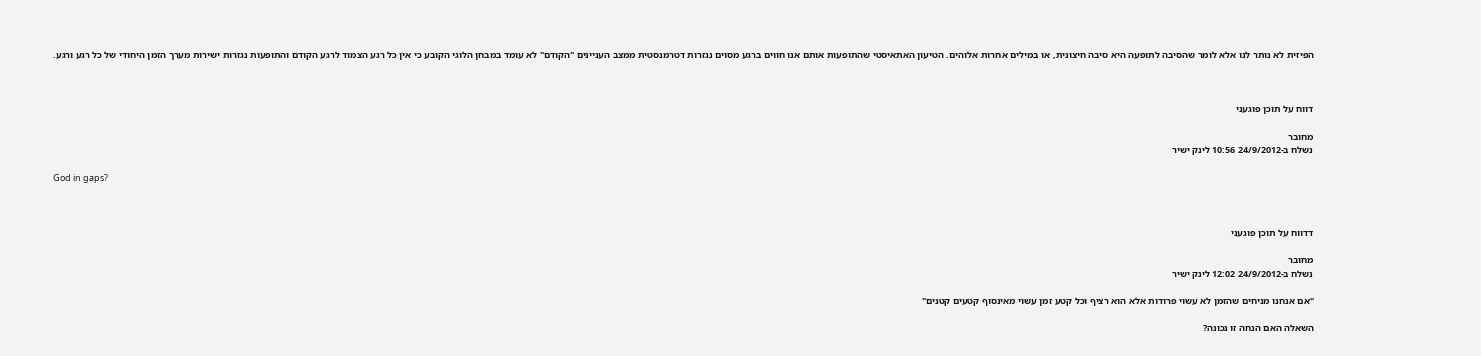הפיזית לא נותר לנו אלא לומר שהסיבה לתופעה היא סיבה חיצונית, או במילים אחרות אלוהים. הטיעון האתאיסטי שהתופעות אותם אנו חווים ברגע מסוים נגזרות דטרמנסטית ממצב העניינים "הקודם" לא עומד במבחן הלוגי הקובע כי אין כל רגע הצמוד לרגע הקודם והתופעות נגזרות ישירות מערך הזמן היחודי של כל רגע ורגע.



דווח על תוכן פוגעני

מחובר
נשלח ב-24/9/2012 10:56 לינק ישיר

God in gaps?



דדווח על תוכן פוגעני

מחובר
נשלח ב-24/9/2012 12:02 לינק ישיר

"אם אנחנו מניחים שהזמן לא עשוי פרודות אלא הוא רציף וכל קטע זמן עשוי מאינסוף קטעים קטנים"

השאלה האם הנחה זו נכונה?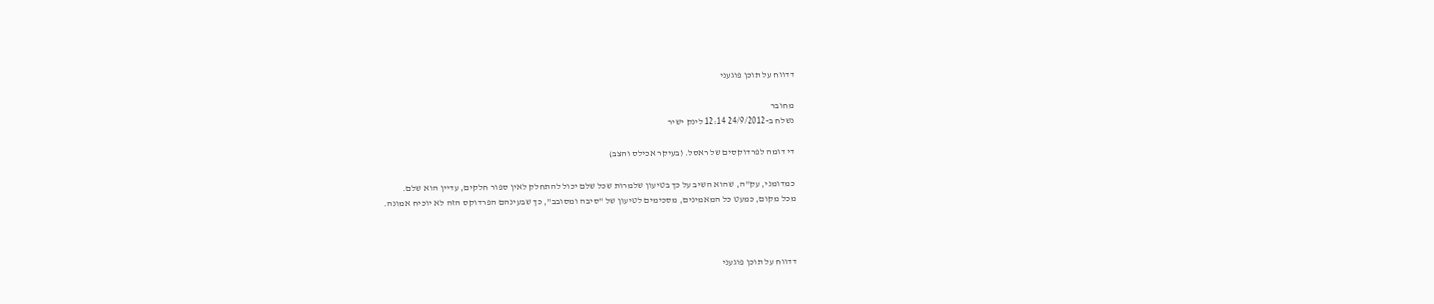דדווח על תוכן פוגעני

מחובר
נשלח ב-24/9/2012 12:14 לינק ישיר

די דומה לפרדוקסים של ראסל. (בעיקר אכילס והצב)

כמדומני, עק"ה, שהוא השיב על כך בטיעון שלמרות שכל שלם יכול להתחלק לאין ספור חלקים, עדיין הוא שלם.
מכל מקום, כמעט כל המאמינים, מסכימים לטיעון של "סיבה ומסובב", כך שבעינהם הפרדוקס הזה לא יוכיח אמונה.



דדווח על תוכן פוגעני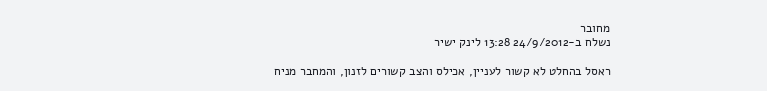מחובר
נשלח ב-24/9/2012 13:28 לינק ישיר

ראסל בהחלט לא קשור לעניין, אכילס והצב קשורים לזנון, והמחבר מניח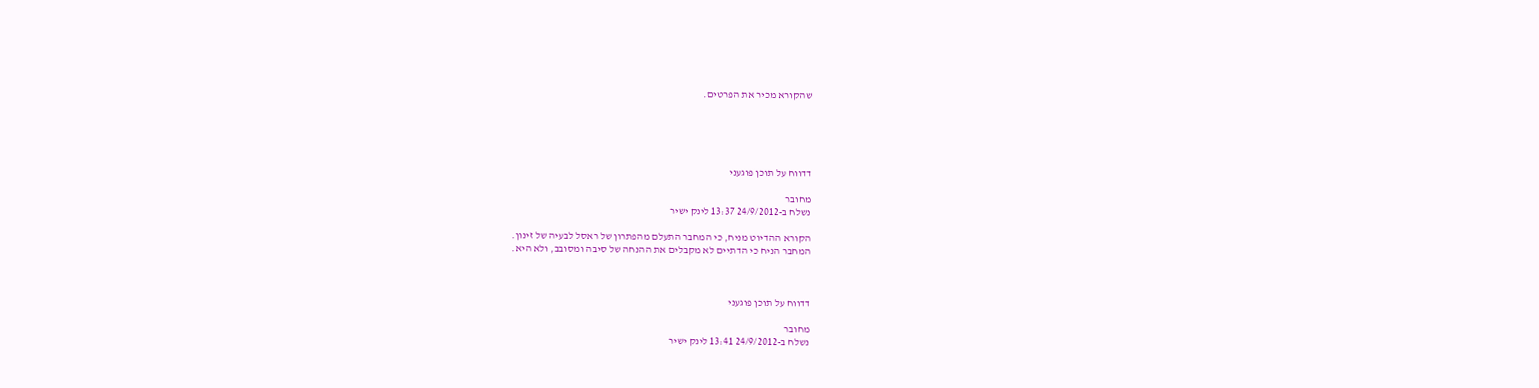שהקורא מכיר את הפרטים.





דדווח על תוכן פוגעני

מחובר
נשלח ב-24/9/2012 13:37 לינק ישיר

הקורא ההדיוט מניח, כי המחבר התעלם מהפתרון של ראסל לבעיה של זינון.
המחבר הניח כי הדתיים לא מקבלים את ההנחה של סיבה ומסובב, ולא היא.



דדווח על תוכן פוגעני

מחובר
נשלח ב-24/9/2012 13:41 לינק ישיר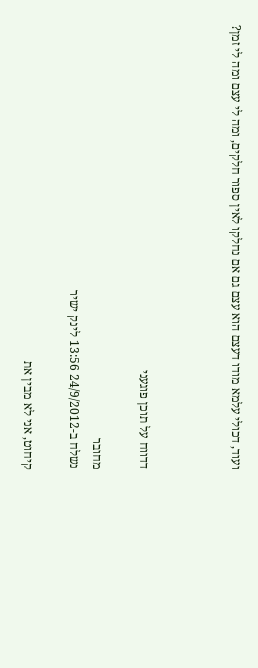ועוד, דכולי עלמא מודו דעצם הוא עצם גם אם נחלקו לאין ספור חלקים, ומה לי עצם ומה לי זמן?



דדווח על תוכן פוגעני

מחובר
נשלח ב-24/9/2012 13:56 לינק ישיר

קיחוט, אני לא מבין את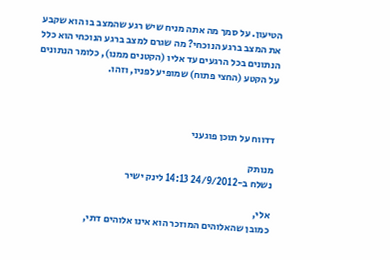הטיעון. על סמך מה אתה מניח שיש רגע שהמצב בו הוא שקבע את המצב ברגע הנוכחי? מה שגרם למצב ברגע הנוכחי הוא כלל הנתונים בכל הרגעים עד אליו (הקטנים ממנו), כלומר הנתונים על הקטע (החצי פתוח) שמופיע לפניו, וזהו.



דדווח על תוכן פוגעני

מנותק
נשלח ב-24/9/2012 14:13 לינק ישיר

אלי,
כמובן שהאלוהים המוזכר הוא אינו אלוהים דתי,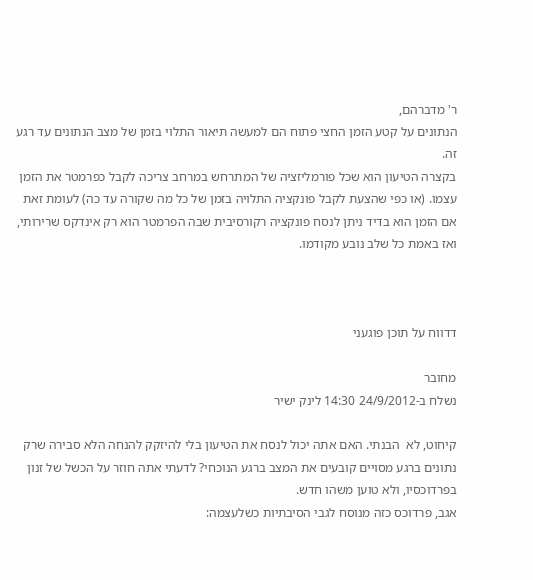ר' מדברהם,
הנתונים על קטע הזמן החצי פתוח הם למעשה תיאור התלוי בזמן של מצב הנתונים עד רגע זה.
בקצרה הטיעון הוא שכל פורמליזציה של המתרחש במרחב צריכה לקבל כפרמטר את הזמן עצמו. (או כפי שהצעת לקבל פונקציה התלויה בזמן של כל מה שקורה עד כה) לעומת זאת אם הזמן הוא בדיד ניתן לנסח פונקציה רקורסיבית שבה הפרמטר הוא רק אינדקס שרירותי, ואז באמת כל שלב נובע מקודמו.



דדווח על תוכן פוגעני

מחובר
נשלח ב-24/9/2012 14:30 לינק ישיר

קיחוט, לא  הבנתי. האם אתה יכול לנסח את הטיעון בלי להיזקק להנחה הלא סבירה שרק נתונים ברגע מסויים קובעים את המצב ברגע הנוכחי? לדעתי אתה חוזר על הכשל של זנון בפרדוכסיו, ולא טוען משהו חדש.
אגב, פרדוכס כזה מנוסח לגבי הסיבתיות כשלעצמה: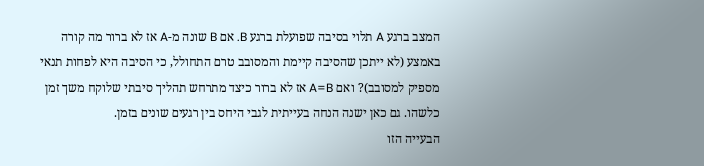המצב ברגע A תלוי בסיבה שפועלת ברגע B. אם B שונה מ-A אז לא ברור מה קורה באמצע (לא ייתכן שהסיבה קיימת והמסובב טרם התחולל, כי הסיבה היא לפחות תנאי מספיק למסובב)? ואם A=B אז לא ברור כיצד מתרחש תהליך סיבתי שלוקח משך זמן כלשהו. גם כאן ישנה הנחה בעייתית לגבי היחס בין רגעים שונים בזמן.
הבעייה הזו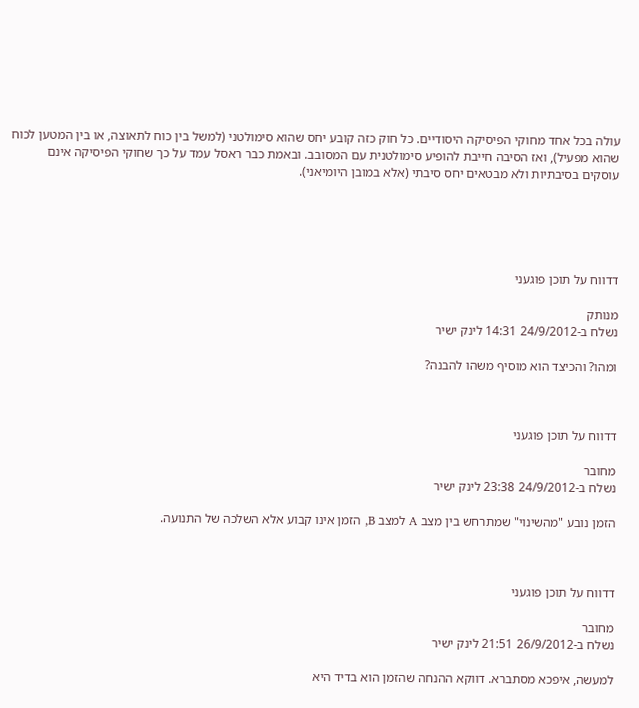עולה בכל אחד מחוקי הפיסיקה היסודיים. כל חוק כזה קובע יחס שהוא סימולטני (למשל בין כוח לתאוצה, או בין המטען לכוח שהוא מפעיל), ואז הסיבה חייבת להופיע סימולטנית עם המסובב. ובאמת כבר ראסל עמד על כך שחוקי הפיסיקה אינם עוסקים בסיבתיות ולא מבטאים יחס סיבתי (אלא במובן היומיאני).





דדווח על תוכן פוגעני

מנותק
נשלח ב-24/9/2012 14:31 לינק ישיר

ומהו? והכיצד הוא מוסיף משהו להבנה?



דדווח על תוכן פוגעני

מחובר
נשלח ב-24/9/2012 23:38 לינק ישיר

הזמן נובע "מהשינוי" שמתרחש בין מצב A למצב B, הזמן אינו קבוע אלא השלכה של התנועה.



דדווח על תוכן פוגעני

מחובר
נשלח ב-26/9/2012 21:51 לינק ישיר

למעשה, איפכא מסתברא. דווקא ההנחה שהזמן הוא בדיד היא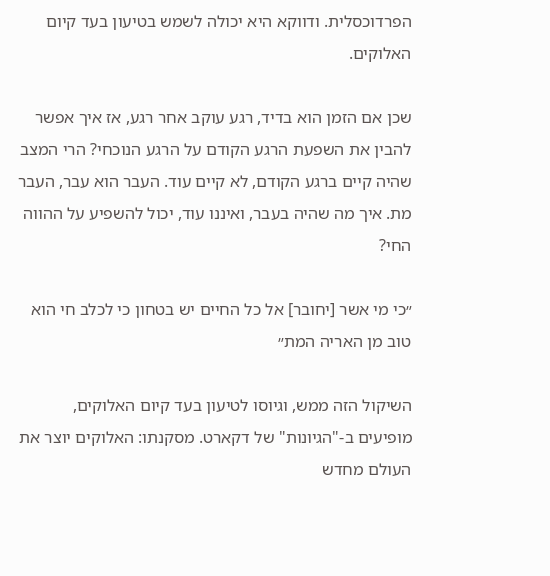הפרדוכסלית. ודווקא היא יכולה לשמש בטיעון בעד קיום האלוקים.

שכן אם הזמן הוא בדיד, רגע עוקב אחר רגע, אז איך אפשר להבין את השפעת הרגע הקודם על הרגע הנוכחי? הרי המצב שהיה קיים ברגע הקודם, לא קיים עוד. העבר הוא עבר, העבר מת. איך מה שהיה בעבר, ואיננו עוד, יכול להשפיע על ההווה החי?

״כי מי אשר [יחובר] אל כל החיים יש בטחון כי לכלב חי הוא טוב מן האריה המת״

השיקול הזה ממש, וגיוסו לטיעון בעד קיום האלוקים, מופיעים ב-"הגיונות" של דקארט. מסקנתו: האלוקים יוצר את העולם מחדש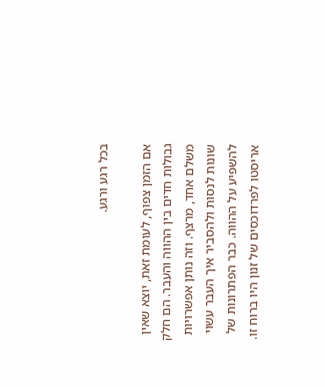בכל רגע ורגע.

אם הזמן צפוף, לעומת זאת, יוצא שאין גבולות חדים בין ההווה והעבר. הם חלק משלם אחד, מרצף. וזה נותן אפשרויות שונות לנסות ולהסביר איך העבר עשוי להשפיע על ההווה. כבר הפתרונות של אריסטו לפרדוכסים של זנון היו ברוח זו.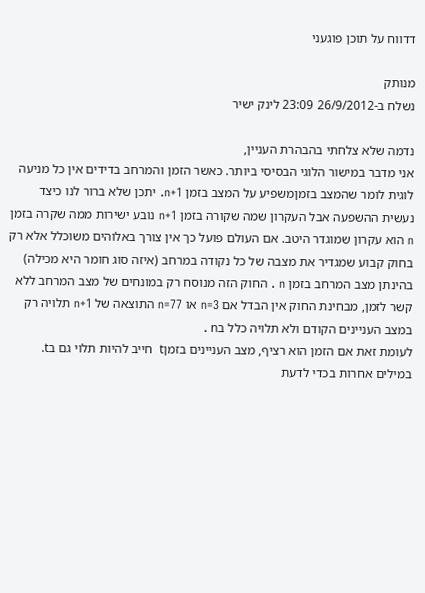דדווח על תוכן פוגעני

מנותק
נשלח ב-26/9/2012 23:09 לינק ישיר

נדמה שלא צלחתי בהבהרת העניין,
אני מדבר במישור הלוגי הבסיסי ביותר. כאשר הזמן והמרחב בדידים אין כל מניעה לוגית לומר שהמצב בזמןמשפיע על המצב בזמן n+1. יתכן שלא ברור לנו כיצד נעשית ההשפעה אבל העקרון שמה שקורה בזמן n+1 נובע ישירות ממה שקרה בזמן n הוא עקרון שמוגדר היטב. אם העולם פועל כך אין צורך באלוהים משוכלל אלא רק בחוק קבוע שמגדיר את מצבה של כל נקודה במרחב (איזה סוג חומר היא מכילה) בהינתן מצב המרחב בזמן n . החוק הזה מנוסח רק במונחים של מצב המרחב ללא קשר לזמן, מבחינת החוק אין הבדל אם n=3 או n=77 התוצאה של n+1 תלויה רק במצב העניינים הקודם ולא תלויה כלל בn .
לעומת זאת אם הזמן הוא רציף, מצב העניינים בזמןt  חייב להיות תלוי גם בt. במילים אחרות בכדי לדעת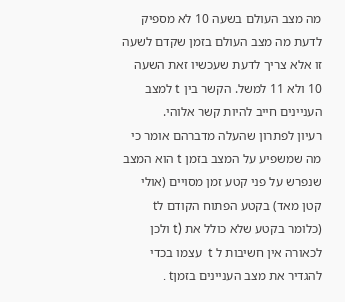מה מצב העולם בשעה 10 לא מספיק לדעת מה מצב העולם בזמן שקדם לשעה זו אלא צריך לדעת שעכשיו זאת השעה 10 ולא 11 למשל. הקשר בין t למצב העניינים חייב להיות קשר אלוהי.
רעיון לפתרון שהעלה מדברהם אומר כי מה שמשפיע על המצב בזמן t הוא המצב שנפרש על פני קטע זמן מסויים (אולי קטן מאד) בקטע הפתוח הקודם לt (כלומר בקטע שלא כולל את (t ולכן לכאורה אין חשיבות ל t  עצמו בכדי להגדיר את מצב העניינים בזמןt .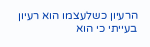הרעיון כשלעצמו הוא רעיון בעייתי כי הוא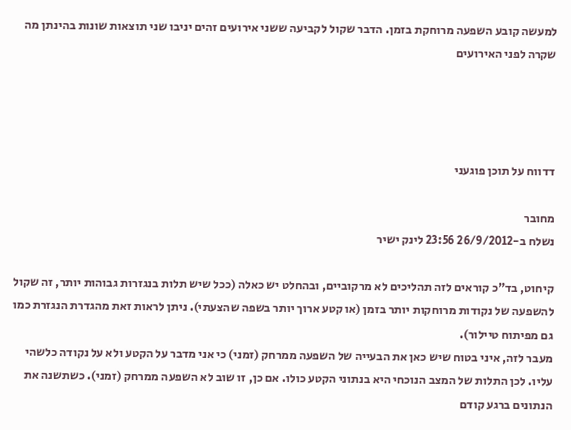למעשה קובע השפעה מרוחקת בזמן. הדבר שקול לקביעה ששני אירועים זהים יניבו שני תוצאות שונות בהינתן מה שקרה לפני האירועים




דדווח על תוכן פוגעני

מחובר
נשלח ב-26/9/2012 23:56 לינק ישיר

קיחוט, בד"כ קוראים לזה תהליכים לא מרקוביים, ובהחלט יש כאלה (ככל שיש תלות בנגזרות גבוהות יותר, זה שקול להשפעה של נקודות מרוחקות יותר בזמן (או קטע ארוך יותר בשפה שהצעתי). ניתן לראות זאת מהגדרת הנגזרת כמו גם מפיתוח טיילור).
מעבר לזה, איני בטוח שיש כאן את הבעייה של השפעה ממרחק (זמני) כי אני מדבר על הקטע ולא על נקודה כלשהי עליו. לכן התלות של המצב הנוכחי היא בנתוני הקטע כולו. אם כן, זו שוב לא השפעה ממרחק (זמני). כשתשנה את הנתונים ברגע קודם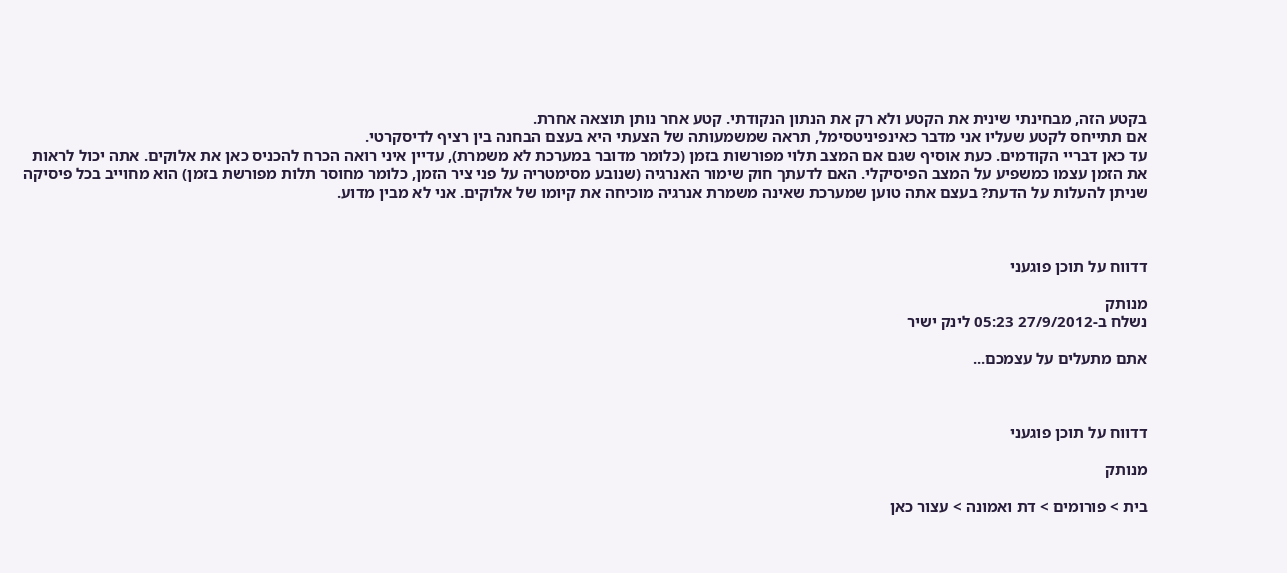בקטע הזה, מבחינתי שינית את הקטע ולא רק את הנתון הנקודתי. קטע אחר נותן תוצאה אחרת.
אם תתייחס לקטע שעליו אני מדבר כאינפיניטסימל, תראה שמשמעותה של הצעתי היא בעצם הבחנה בין רציף לדיסקרטי.
עד כאן דבריי הקודמים. כעת אוסיף שגם אם המצב תלוי מפורשות בזמן (כלומר מדובר במערכת לא משמרת), עדיין איני רואה הכרח להכניס כאן את אלוקים. אתה יכול לראות את הזמן עצמו כמשפיע על המצב הפיסיקלי. האם לדעתך חוק שימור האנרגיה (שנובע מסימטריה על פני ציר הזמן, כלומר מחוסר תלות מפורשת בזמן) הוא מחוייב בכל פיסיקה שניתן להעלות על הדעת? בעצם אתה טוען שמערכת שאינה משמרת אנרגיה מוכיחה את קיומו של אלוקים. אני לא מבין מדוע.



דדווח על תוכן פוגעני

מנותק
נשלח ב-27/9/2012 05:23 לינק ישיר

אתם מתעלים על עצמכם...



דדווח על תוכן פוגעני

מנותק

בית > פורומים > דת ואמונה > עצור כאן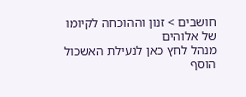חושבים > זנון וההוכחה לקיומו של אלוהים
מנהל לחץ כאן לנעילת האשכול
הוסף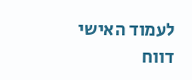לעמוד האישי  דווח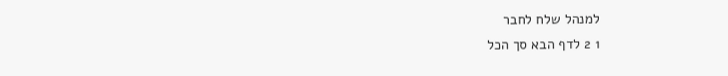למנהל שלח לחבר
1 2 לדף הבא סך הכל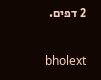2 דפים.

bholext